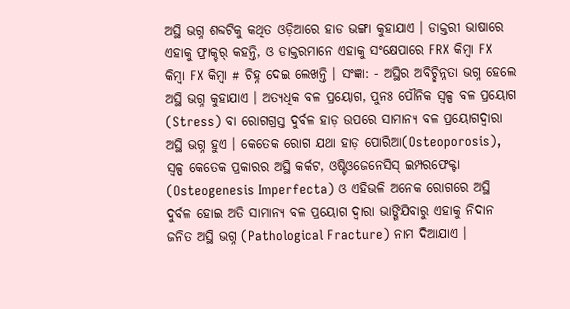ଅସ୍ଥି ଭଗ୍ନ ଶବ୍ଦଟିକୁ କଥିତ ଓଡ଼ିଆରେ ହାଡ ଭଙ୍ଗା କୁହାଯାଏ । ଡାକ୍ତରୀ ଭାଷାରେ ଏହାକୁ ଫ୍ରାକ୍ଚର୍ କହନ୍ତି, ଓ ଡାକ୍ତରମାନେ ଏହାକୁ ସଂକ୍ଷେପାରେ FRX କିମ୍ବା FX କିମ୍ବା FX କିମ୍ବା # ଚିହ୍ନ ଦେଇ ଲେଖନ୍ତି । ସଂଜ୍ଞା: - ଅସ୍ଥିର ଅବିଚ୍ଛିନ୍ନତା ଭଗ୍ନ ହେଲେ ଅସ୍ଥି ଭଗ୍ନ କୁହାଯାଏ । ଅତ୍ୟଧିକ ବଳ ପ୍ରୟୋଗ, ପୁନଃ ପୌନିକ ସ୍ୱଳ୍ପ ବଳ ପ୍ରୟୋଗ (Stress) ବା ରୋଗଗ୍ରସ୍ତ ଦୁର୍ବଳ ହାଡ଼ ଉପରେ ସାମାନ୍ୟ ବଳ ପ୍ରୟୋଗଦ୍ୱାରା ଅସ୍ଥି ଭଗ୍ନ ହୁଏ । କେତେକ ରୋଗ ଯଥା ହାଡ଼ ପୋରିଆ(Osteoporosis), ସ୍ୱଳ୍ପ କେତେକ ପ୍ରକାରର ଅସ୍ଥି କର୍କଟ, ଓଷ୍ଟିଓଜେନେସିସ୍ ଇମ୍ପରଫେକ୍ଟା (Osteogenesis Imperfecta) ଓ ଏହିଭଳି ଅନେକ ରୋଗରେ ଅସ୍ଥି ଦୁର୍ବଳ ହୋଇ ଅତି ସାମାନ୍ୟ ବଳ ପ୍ରୟୋଗ ଦ୍ୱାରା ଭାଙ୍ଗିଯିବାରୁ ଏହାକୁ ନିଦାନ ଜନିତ ଅସ୍ଥି ଭଗ୍ନ (Pathological Fracture) ନାମ ଦିଆଯାଏ ।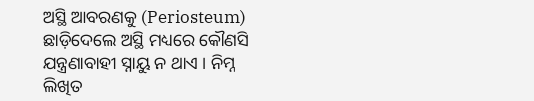ଅସ୍ଥି ଆବରଣକୁ (Periosteum) ଛାଡ଼ିଦେଲେ ଅସ୍ଥି ମଧ୍ୟରେ କୌଣସି ଯନ୍ତ୍ରଣାବାହୀ ସ୍ନାୟୁ ନ ଥାଏ । ନିମ୍ନ ଲିଖିତ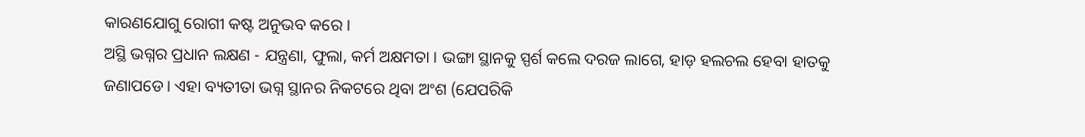କାରଣଯୋଗୁ ରୋଗୀ କଷ୍ଟ ଅନୁଭବ କରେ ।
ଅସ୍ଥି ଭଗ୍ନର ପ୍ରଧାନ ଲକ୍ଷଣ - ଯନ୍ତ୍ରଣା, ଫୁଲା, କର୍ମ ଅକ୍ଷମତା । ଭଙ୍ଗା ସ୍ଥାନକୁ ସ୍ପର୍ଶ କଲେ ଦରଜ ଲାଗେ, ହାଡ଼ ହଲଚଲ ହେବା ହାତକୁ ଜଣାପଡେ । ଏହା ବ୍ୟତୀତା ଭଗ୍ନ ସ୍ଥାନର ନିକଟରେ ଥିବା ଅଂଶ (ଯେପରିକି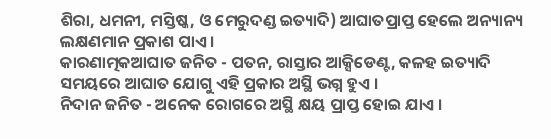ଶିରା, ଧମନୀ, ମସ୍ତିଷ୍କ, ଓ ମେରୁଦଣ୍ଡ ଇତ୍ୟାଦି) ଆଘାତପ୍ରାପ୍ତ ହେଲେ ଅନ୍ୟାନ୍ୟ ଲକ୍ଷଣମାନ ପ୍ରକାଶ ପାଏ ।
କାରଣାତ୍ମକଆଘାତ ଜନିତ - ପତନ, ରାସ୍ତାର ଆକ୍ସିଡେଣ୍ଟ, କଳହ ଇତ୍ୟାଦି ସମୟରେ ଆଘାତ ଯୋଗୁ ଏହି ପ୍ରକାର ଅସ୍ଥି ଭଗ୍ନ ହୁଏ ।
ନିଦାନ ଜନିତ - ଅନେକ ରୋଗରେ ଅସ୍ଥି କ୍ଷୟ ପ୍ରାପ୍ତ ହୋଇ ଯାଏ ।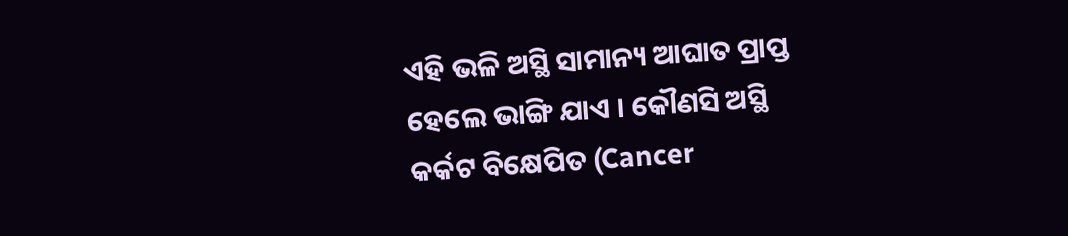ଏହି ଭଳି ଅସ୍ଥି ସାମାନ୍ୟ ଆଘାତ ପ୍ରାପ୍ତ ହେଲେ ଭାଙ୍ଗି ଯାଏ । କୌଣସି ଅସ୍ଥି କର୍କଟ ବିକ୍ଷେପିତ (Cancer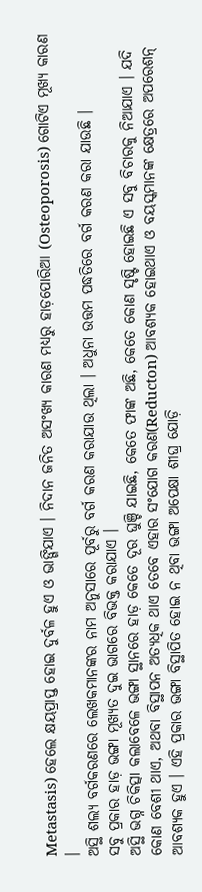Metastasis) ହେଲେ କ୍ଷୟପ୍ରାପ୍ତ ହୋଇ ଦୁର୍ବଳ ହୁଏ ଓ ଭାଙ୍ଗିଯାଏ । ନିଦାନ ଜନିତ ଅସଂଖ୍ୟ କାରଣ ମଧ୍ୟରୁ ହାଡ଼ପୋରିଆ (Osteoporosis) ଗୋଟିଏ ମୂଖ୍ୟ କାରଣ ।
ଅସ୍ଥି ଶଲ୍ୟ ବର୍ଗକରଣରେ ଲେଖକମାନଙ୍କର ନାମ ଅନୁସାରେ ପୂର୍ବରୁ ବର୍ଗ କରଣ କରାଯାଉ ଥିଲା । ଅଧୁନା ଉତ୍ତମ ପଦ୍ଧତିରେ ବର୍ଗ କରଣ କରା ଯାଉଛି ।
ସବୁ ପ୍ରକାର ହାଡ଼ ଭଙ୍ଗା ମୂଖ୍ୟତ ଦୁଇ ଭାଗରେ ବିଭକ୍ତ କରାଯାଏ ।
ଅସ୍ଥି ଭଗ୍ନ ଚିକିତ୍ସା କଲାବେଳେ ଭଙ୍ଗା ସ୍ଥାନରେ ହାଡ଼ କେତେ ଦୂର ଘୁଞ୍ଚି ଯାଇଛି, କେତେ ଫାଙ୍କ ଅଛି, କେତେ କୋଣ ସୃଷ୍ଟି ହୋଇଛି ଏ ସବୁ ବିଚାରକୁ ନିଆଯାଏ । ଯଦି କୋଣ ବେଶୀ ଥାଏ, ଅଥବା ବିସ୍ଥାପନ ଅତ୍ୟଧିକ ଥାଏ ତେବେ ଏହାର ସଂଯୋଗ କରଣ(Reducton) ଆବଶ୍ୟକ ହୋଇଥାଏ ଓ ବୟସ୍କମାନଙ୍କ କ୍ଷେତ୍ରରେ ଅପରେଶନ୍ ଆବଶ୍ୟକ ହୁଏ । ଏହି ପ୍ରକାର ଭଙ୍ଗା ବିସ୍ଥାପିତ ହୋଇ ନ ଥିବା ଭଙ୍ଗା ଅପେକ୍ଷା ଶୀଘ୍ର ଯୋଡ଼ି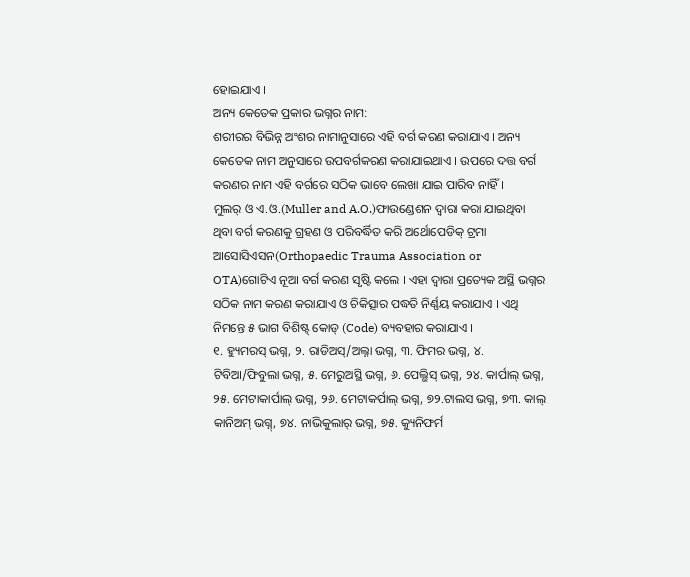ହୋଇଯାଏ ।
ଅନ୍ୟ କେତେକ ପ୍ରକାର ଭଗ୍ନର ନାମ:
ଶରୀରର ବିଭିନ୍ନ ଅଂଶର ନାମାନୁସାରେ ଏହି ବର୍ଗ କରଣ କରାଯାଏ । ଅନ୍ୟ କେତେକ ନାମ ଅନୁସାରେ ଉପବର୍ଗକରଣ କରାଯାଇଥାଏ । ଉପରେ ଦତ୍ତ ବର୍ଗ କରଣର ନାମ ଏହି ବର୍ଗରେ ସଠିକ ଭାବେ ଲେଖା ଯାଇ ପାରିବ ନାହିଁ।
ମୁଲର୍ ଓ ଏ.ଓ.(Muller and A.O.)ଫାଉଣ୍ଡେଶନ ଦ୍ଵାରା କରା ଯାଇଥିବା ଥିବା ବର୍ଗ କରଣକୁ ଗ୍ରହଣ ଓ ପରିବର୍ଦ୍ଧିତ କରି ଅର୍ଥୋପେଡିକ୍ ଟ୍ରମା ଆସୋସିଏସନ(Orthopaedic Trauma Association or OTA)ଗୋଟିଏ ନୂଆ ବର୍ଗ କରଣ ସୃଷ୍ଟି କଲେ । ଏହା ଦ୍ଵାରା ପ୍ରତ୍ୟେକ ଅସ୍ଥି ଭଗ୍ନର ସଠିକ ନାମ କରଣ କରାଯାଏ ଓ ଚିକିତ୍ସାର ପଦ୍ଧତି ନିର୍ଣ୍ଣୟ କରାଯାଏ । ଏଥି ନିମନ୍ତେ ୫ ଭାଗ ବିଶିଷ୍ଟ୍ କୋଡ୍ (Code) ବ୍ୟବହାର କରାଯାଏ ।
୧. ହ୍ୟୁମରସ୍ ଭଗ୍ନ, ୨. ରାଡିଅସ୍/ଅଲ୍ନା ଭଗ୍ନ, ୩. ଫିମର ଭଗ୍ନ, ୪. ଟିବିଆ/ଫିବୁଲା ଭଗ୍ନ, ୫. ମେରୁଅସ୍ଥି ଭଗ୍ନ, ୬. ପେଲ୍ଭିସ୍ ଭଗ୍ନ, ୨୪. କାର୍ପାଲ୍ ଭଗ୍ନ, ୨୫. ମେଟାକାର୍ପାଲ୍ ଭଗ୍ନ, ୨୬. ମେଟାକର୍ପାଲ୍ ଭଗ୍ନ, ୭୨.ଟାଲସ ଭଗ୍ନ, ୭୩. କାଲ୍ କାନିଅମ୍ ଭଗ୍ନ୍, ୭୪. ନାଭିକୁଲାର୍ ଭଗ୍ନ, ୭୫. କ୍ୟୁନିଫର୍ମ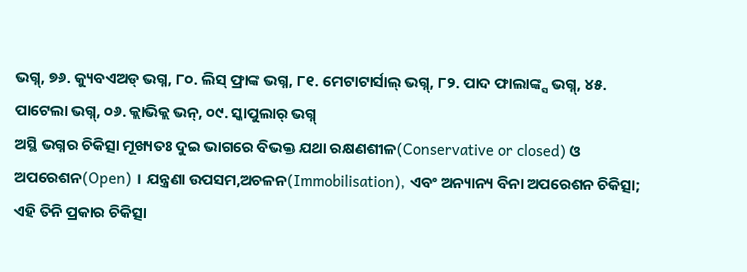ଭଗ୍ନ୍, ୭୬. କ୍ୟୁବଏଅଡ୍ ଭଗ୍ନ, ୮୦. ଲିସ୍ ଫ୍ରାଙ୍କ ଭଗ୍ନ, ୮୧. ମେଟାଟାର୍ସାଲ୍ ଭଗ୍ନ୍, ୮୨. ପାଦ ଫାଲାଙ୍କ୍ସ ଭଗ୍ନ୍, ୪୫. ପାଟେଲା ଭଗ୍ନ୍, ୦୬. କ୍ଲାଭିକ୍ଲ ଭନ୍, ୦୯. ସ୍କାପୁଲାର୍ ଭଗ୍ନ୍
ଅସ୍ଥି ଭଗ୍ନର ଚିକିତ୍ସା ମୂଖ୍ୟତଃ ଦୁଇ ଭାଗରେ ବିଭକ୍ତ ଯଥା ରକ୍ଷଣଶୀଳ(Conservative or closed) ଓ ଅପରେଶନ(Open) । ଯନ୍ତ୍ରଣା ଉପସମ,ଅଚଳନ(Immobilisation), ଏବଂ ଅନ୍ୟାନ୍ୟ ବିନା ଅପରେଶନ ଚିକିତ୍ସା; ଏହି ତିନି ପ୍ରକାର ଚିକିତ୍ସା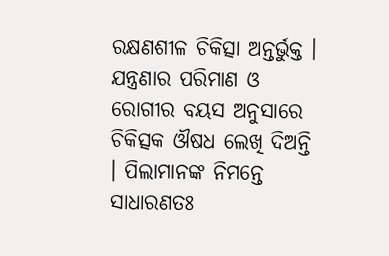ରକ୍ଷଣଶୀଳ ଚିକିତ୍ସା ଅନ୍ତର୍ଭୁକ୍ତ ।
ଯନ୍ତ୍ରଣାର ପରିମାଣ ଓ ରୋଗୀର ବୟସ ଅନୁସାରେ ଚିକିତ୍ସକ ଔଷଧ ଲେଖି ଦିଅନ୍ତି । ପିଲାମାନଙ୍କ ନିମନ୍ତେ ସାଧାରଣତଃ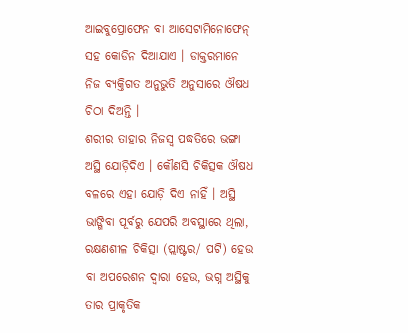ଆଇବୁପ୍ରୋଫେନ ବା ଆସେଟାମିନୋଫେନ୍ ସହ କୋଡିନ ଦିଆଯାଏ । ଡାକ୍ତରମାନେ ନିଜ ବ୍ୟକ୍ତିଗତ ଅନୁଭୁତି ଅନୁସାରେ ଔଷଧ ଚିଠା ଦିଅନ୍ତି ।
ଶରୀର ତାହାର ନିଜସ୍ୱ ପଦ୍ଧତିରେ ଭଙ୍ଗା ଅସ୍ଥି ଯୋଡ଼ିଦିଏ । କୌଣସି ଚିକିତ୍ସକ ଔଷଧ ବଳରେ ଏହା ଯୋଡ଼ି ଦିଏ ନାହିଁ । ଅସ୍ଥି ଭାଙ୍ଗିବା ପୂର୍ବରୁ ଯେପରି ଅବସ୍ଥାରେ ଥିଲା, ରକ୍ଷଣଶୀଳ ଚିକିତ୍ସା (ପ୍ଲାଷ୍ଟର/ ପଟି) ହେଉ ବା ଅପରେଶନ ଦ୍ଵାରା ହେଉ, ଭଗ୍ନ ଅସ୍ଥିକୁ ତାର ପ୍ରାକୃତିକ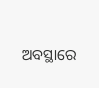ଅବସ୍ଥାରେ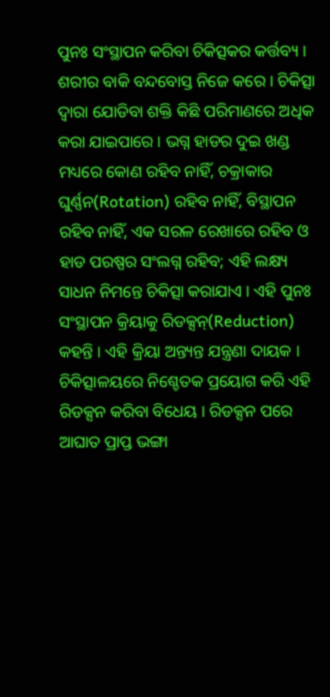ପୁନଃ ସଂସ୍ଥାପନ କରିବା ଚିକିତ୍ସକର କର୍ତ୍ତବ୍ୟ । ଶରୀର ବାକି ବନ୍ଦବୋସ୍ତ ନିଜେ କରେ । ଚିକିତ୍ସା ଦ୍ଵାରା ଯୋଡିବା ଶକ୍ତି କିଛି ପରିମାଣରେ ଅଧିକ କରା ଯାଇପାରେ । ଭଗ୍ନ ହାଡର ଦୁଇ ଖଣ୍ଡ ମଧ୍ୟରେ କୋଣ ରହିବ ନାହିଁ, ଚକ୍ରାକାର ଘୁର୍ଣ୍ଣନ(Rotation) ରହିବ ନାହିଁ, ବିସ୍ଥାପନ ରହିବ ନାହିଁ, ଏକ ସରଳ ରେଖାରେ ରହିବ ଓ ହାଡ ପରଷ୍ପର ସଂଲଗ୍ନ ରହିବ; ଏହି ଲକ୍ଷ୍ୟ ସାଧନ ନିମନ୍ତେ ଚିକିତ୍ସା କରାଯାଏ । ଏହି ପୁନଃ ସଂସ୍ଥାପନ କ୍ରିୟାକୁ ରିଡକ୍ସନ୍(Reduction) କହନ୍ତି । ଏହି କ୍ରିୟା ଅନ୍ତ୍ୟନ୍ତ ଯନ୍ତ୍ରଣା ଦାୟକ । ଚିକିତ୍ସାଳୟରେ ନିଶ୍ଚେତକ ପ୍ରୟୋଗ କରି ଏହି ରିଡକ୍ସନ କରିବା ବିଧେୟ । ରିଡକ୍ସନ ପରେ ଆଘାତ ପ୍ରାପ୍ତ ଭଙ୍ଗା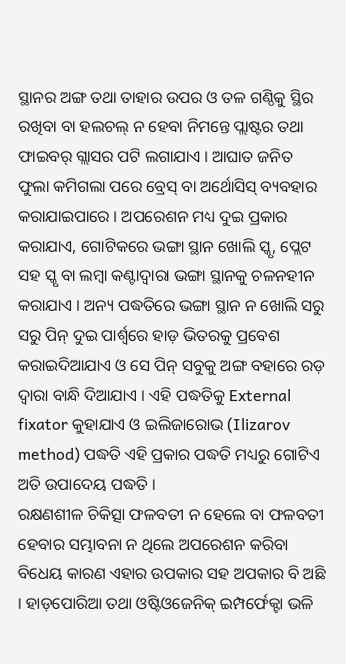ସ୍ଥାନର ଅଙ୍ଗ ତଥା ତାହାର ଉପର ଓ ତଳ ଗଣ୍ଠିକୁ ସ୍ଥିର ରଖିବା ବା ହଲଚଲ୍ ନ ହେବା ନିମନ୍ତେ ପ୍ଲାଷ୍ଟର ତଥା ଫାଇବର୍ ଗ୍ଲାସର ପଟି ଲଗାଯାଏ । ଆଘାତ ଜନିତ ଫୁଲା କମିଗଲା ପରେ ବ୍ରେସ୍ ବା ଅର୍ଥୋସିସ୍ ବ୍ୟବହାର କରାଯାଇପାରେ । ଅପରେଶନ ମଧ୍ୟ ଦୁଇ ପ୍ରକାର କରାଯାଏ, ଗୋଟିକରେ ଭଙ୍ଗା ସ୍ଥାନ ଖୋଲି ସ୍କୃ, ପ୍ଲେଟ ସହ ସ୍କୃ ବା ଲମ୍ଵା କଣ୍ଟାଦ୍ଵାରା ଭଙ୍ଗା ସ୍ଥାନକୁ ଚଳନହୀନ କରାଯାଏ । ଅନ୍ୟ ପଦ୍ଧତିରେ ଭଙ୍ଗା ସ୍ଥାନ ନ ଖୋଲି ସରୁ ସରୁ ପିନ୍ ଦୁଇ ପାର୍ଶ୍ବରେ ହାଡ଼ ଭିତରକୁ ପ୍ରବେଶ କରାଇଦିଆଯାଏ ଓ ସେ ପିନ୍ ସବୁକୁ ଅଙ୍ଗ ବହାରେ ରଡ଼ ଦ୍ୱାରା ବାନ୍ଧି ଦିଆଯାଏ । ଏହି ପଦ୍ଧତିକୁ External fixator କୁହାଯାଏ ଓ ଇଲିଜାରୋଭ (Ilizarov method) ପଦ୍ଧତି ଏହି ପ୍ରକାର ପଦ୍ଧତି ମଧ୍ୟରୁ ଗୋଟିଏ ଅତି ଉପାଦେୟ ପଦ୍ଧତି ।
ରକ୍ଷଣଶୀଳ ଚିକିତ୍ସା ଫଳବତୀ ନ ହେଲେ ବା ଫଳବତୀ ହେବାର ସମ୍ଭାବନା ନ ଥିଲେ ଅପରେଶନ କରିବା ବିଧେୟ କାରଣ ଏହାର ଉପକାର ସହ ଅପକାର ବି ଅଛି । ହାଡ଼ପୋରିଆ ତଥା ଓଷ୍ଟିଓଜେନିକ୍ ଇମ୍ପର୍ଫେକ୍ଟା ଭଳି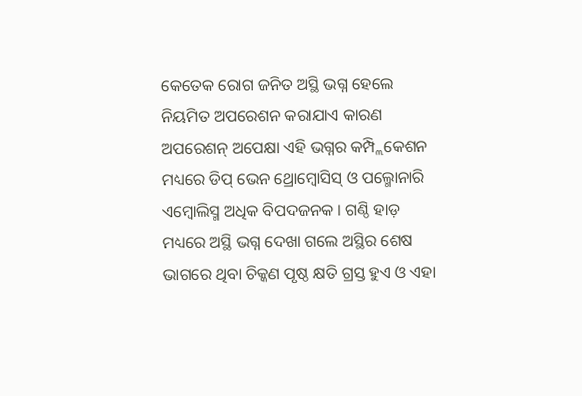କେତେକ ରୋଗ ଜନିତ ଅସ୍ଥି ଭଗ୍ନ ହେଲେ ନିୟମିତ ଅପରେଶନ କରାଯାଏ କାରଣ ଅପରେଶନ୍ ଅପେକ୍ଷା ଏହି ଭଗ୍ନର କମ୍ପ୍ଲିକେଶନ ମଧ୍ୟରେ ଡିପ୍ ଭେନ ଥ୍ରୋମ୍ଵୋସିସ୍ ଓ ପଲ୍ମୋନାରି ଏମ୍ଵୋଲିସ୍ମ ଅଧିକ ବିପଦଜନକ । ଗଣ୍ଠି ହାଡ଼ ମଧ୍ୟରେ ଅସ୍ଥି ଭଗ୍ନ ଦେଖା ଗଲେ ଅସ୍ଥିର ଶେଷ ଭାଗରେ ଥିବା ଚିକ୍କଣ ପୃଷ୍ଠ କ୍ଷତି ଗ୍ରସ୍ତ ହୁଏ ଓ ଏହା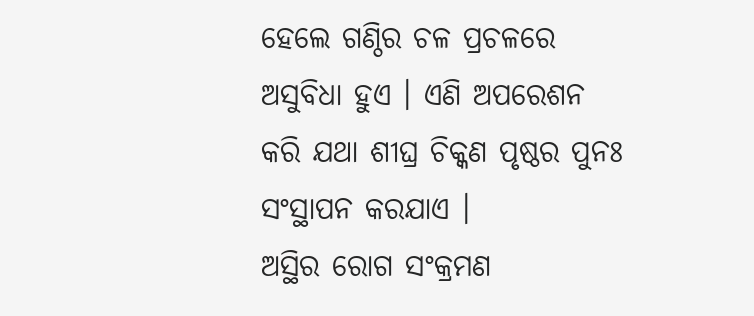ହେଲେ ଗଣ୍ଠିର ଚଳ ପ୍ରଚଳରେ ଅସୁବିଧା ହୁଏ । ଏଣି ଅପରେଶନ କରି ଯଥା ଶୀଘ୍ର ଚିକ୍କଣ ପୃଷ୍ଠର ପୁନଃ ସଂସ୍ଥାପନ କରଯାଏ ।
ଅସ୍ଥିର ରୋଗ ସଂକ୍ରମଣ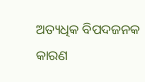ଅତ୍ୟଧିକ ବିପଦଜନକ କାରଣ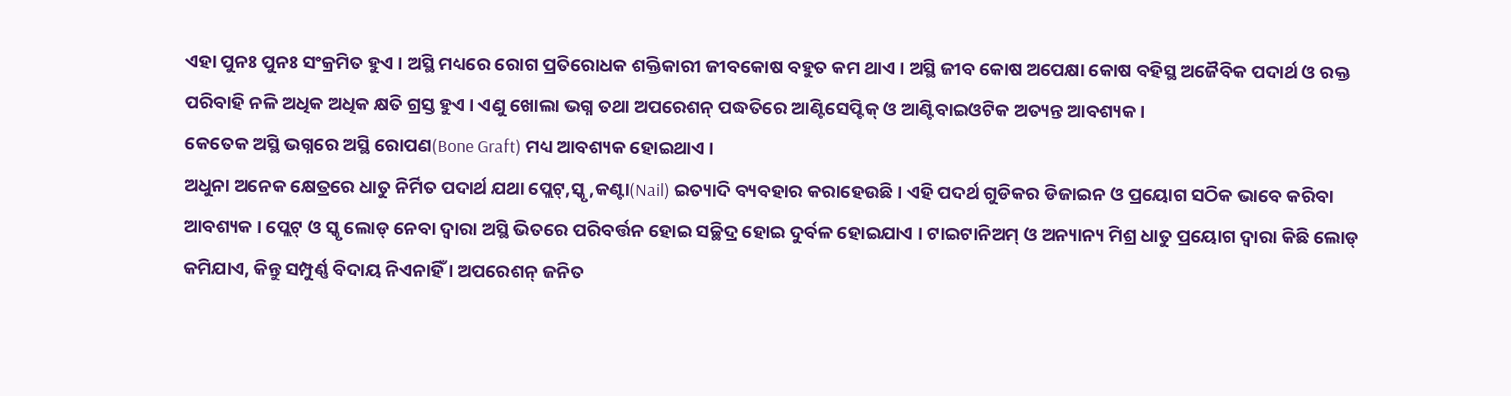ଏହା ପୁନଃ ପୁନଃ ସଂକ୍ରମିତ ହୁଏ । ଅସ୍ଥି ମଧ୍ୟରେ ରୋଗ ପ୍ରତିରୋଧକ ଶକ୍ତିକାରୀ ଜୀବକୋଷ ବହୁତ କମ ଥାଏ । ଅସ୍ଥି ଜୀବ କୋଷ ଅପେକ୍ଷା କୋଷ ବହିସ୍ଥ ଅଜୈବିକ ପଦାର୍ଥ ଓ ରକ୍ତ ପରିବାହି ନଳି ଅଧିକ ଅଧିକ କ୍ଷତି ଗ୍ରସ୍ତ ହୁଏ । ଏଣୁ ଖୋଲା ଭଗ୍ନ ତଥା ଅପରେଶନ୍ ପଦ୍ଧତିରେ ଆଣ୍ଟିସେପ୍ଟିକ୍ ଓ ଆଣ୍ଟିବାଇଓଟିକ ଅତ୍ୟନ୍ତ ଆବଶ୍ୟକ ।
କେତେକ ଅସ୍ଥି ଭଗ୍ନରେ ଅସ୍ଥି ରୋପଣ(Bone Graft) ମଧ୍ୟ ଆବଶ୍ୟକ ହୋଇଥାଏ ।
ଅଧୁନା ଅନେକ କ୍ଷେତ୍ରରେ ଧାତୁ ନିର୍ମିତ ପଦାର୍ଥ ଯଥା ପ୍ଲେଟ୍,ସ୍କୃ,କଣ୍ଟା(Nail) ଇତ୍ୟାଦି ବ୍ୟବହାର କରାହେଉଛି । ଏହି ପଦର୍ଥ ଗୁଡିକର ଡିଜାଇନ ଓ ପ୍ରୟୋଗ ସଠିକ ଭାବେ କରିବା ଆବଶ୍ୟକ । ପ୍ଲେଟ୍ ଓ ସ୍କୃ ଲୋଡ୍ ନେବା ଦ୍ଵାରା ଅସ୍ଥି ଭିତରେ ପରିବର୍ତ୍ତନ ହୋଇ ସଚ୍ଛିଦ୍ର ହୋଇ ଦୁର୍ବଳ ହୋଇଯାଏ । ଟାଇଟାନିଅମ୍ ଓ ଅନ୍ୟାନ୍ୟ ମିଶ୍ର ଧାତୁ ପ୍ରୟୋଗ ଦ୍ଵାରା କିଛି ଲୋଡ୍ କମିଯାଏ, କିନ୍ତୁ ସମ୍ପୁର୍ଣ୍ଣ ବିଦାୟ ନିଏନାହିଁ । ଅପରେଶନ୍ ଜନିତ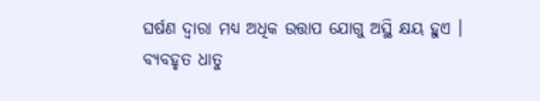ଘର୍ଷଣ ଦ୍ଵାରା ମଧ୍ୟ ଅଧିକ ଉତ୍ତାପ ଯୋଗୁ ଅସ୍ଥି କ୍ଷୟ ହୁଏ । ବ୍ୟବହୃତ ଧାତୁ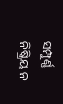ସମ୍ପୁର୍ଣ୍ଣ ନିଷ୍କ୍ରିୟ ନ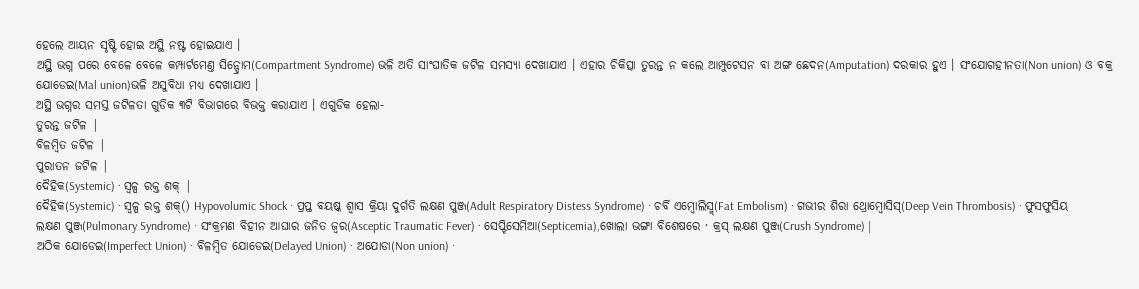ହେଲେ ଆୟନ ସୃଷ୍ଟି ହୋଇ ଅସ୍ଥି ନଷ୍ଟ ହୋଇଯାଏ ।
ଅସ୍ଥି ଭଗ୍ନ ପରେ ବେଳେ ବେଳେ କମ୍ପାର୍ଟମେଣ୍ତ ସିନ୍ଡ୍ରୋମ(Compartment Syndrome) ଭଳି ଅତି ସାଂଘାତିକ ଜଟିଳ ସମସ୍ୟା ଦେଖାଯାଏ । ଏହାର ଚିକିତ୍ସା ତୁରନ୍ତ ନ କଲେ ଆମ୍ପୁଟେସନ ବା ଅଙ୍ଗ ଛେଦନ(Amputation) ଦରକାର ହୁଏ । ସଂଯୋଗହୀନତା(Non union) ଓ ବକ୍ର ଯୋଡେଇ(Mal union)ଭଳି ଅସୁବିଧା ମଧ୍ୟ ଦେଖାଯାଏ ।
ଅସ୍ଥି ଭଗ୍ନର ସମସ୍ତ ଜଟିଳତା ଗୁଡିକ ୩ଟି ବିଭାଗରେ ବିଭକ୍ତ କରାଯାଏ । ଏଗୁଡିକ ହେଲା-
ତୁରନ୍ତ ଜଟିଳ |
ବିଳମ୍ବିତ ଜଟିଳ |
ପୁରାତନ ଜଟିଳ |
ଦୈହିକ(Systemic) · ସ୍ଵଳ୍ପ ରକ୍ତ ଶକ୍ |
ଦୈହିକ(Systemic) · ସ୍ଵଳ୍ପ ରକ୍ତ ଶକ୍() Hypovolumic Shock · ପ୍ରପ୍ତ ବୟଷ୍କ ଶ୍ଵାସ କ୍ରିୟା ଦୁର୍ଗତି ଲକ୍ଷଣ ପୁଞ୍ଜ(Adult Respiratory Distess Syndrome) · ଚର୍ବି ଏମ୍ବୋଲିସ୍ମ୍(Fat Embolism) · ଗଭୀର ଶିରା ଥ୍ରୋମ୍ଵୋସିସ୍(Deep Vein Thrombosis) · ଫୁସଫୁସିୟ ଲକ୍ଷଣ ପୁଞ୍ଜ(Pulmonary Syndrome) · ସଂକ୍ରମଣ ବିହୀନ ଆଘାର ଜନିତ ଜ୍ଵର(Asceptic Traumatic Fever) · ସେପ୍ଟିସେମିଆ(Septicemia),ଖୋଲା ଭଙ୍ଗା ବିଶେଷରେ · କ୍ରସ୍ ଲକ୍ଷଣ ପୁଞ୍ଜ(Crush Syndrome) |
ଅଠିକ ଯୋଡେଇ(Imperfect Union) · ବିଳମ୍ବିତ ଯୋଡେଇ(Delayed Union) · ଅଯୋଡା(Non union) ·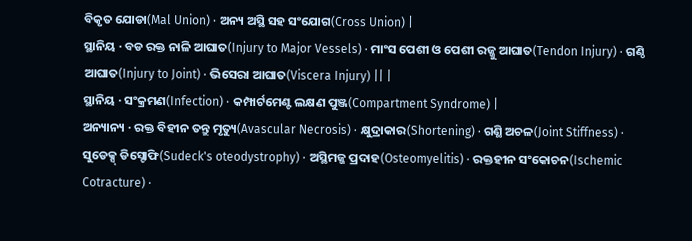ବିକୃତ ଯୋଡା(Mal Union) · ଅନ୍ୟ ଅସ୍ଥି ସହ ସଂଯୋଗ(Cross Union) |
ସ୍ଥାନିୟ · ବଡ ରକ୍ତ ନାଳି ଆଘାତ(Injury to Major Vessels) · ମାଂସ ପେଶୀ ଓ ପେଶୀ ରଜ୍ଜୁ ଆଘାତ(Tendon Injury) · ଗଣ୍ଠି ଆଘାତ(Injury to Joint) · ଭିସେରା ଆଘାତ(Viscera Injury) || |
ସ୍ଥାନିୟ · ସଂକ୍ରମଣ(Infection) · କମ୍ପାର୍ଟମେଣ୍ଟ ଲକ୍ଷଣ ପୁଞ୍ଜ(Compartment Syndrome) |
ଅନ୍ୟାନ୍ୟ · ରକ୍ତ ବିହୀନ ତନ୍ତୁ ମୃତ୍ୟୁ(Avascular Necrosis) · କ୍ଷୁଦ୍ରାକାର(Shortening) · ଗଣ୍ଥି ଅଚଳ(Joint Stiffness) · ସୁଡେକ୍ସ୍ ଡିସ୍ଟୋଫି(Sudeck's oteodystrophy) · ଅସ୍ଥିମଜ୍ଜ ପ୍ରଦାହ(Osteomyelitis) · ରକ୍ତହୀନ ସଂକୋଚନ(Ischemic Cotracture) ·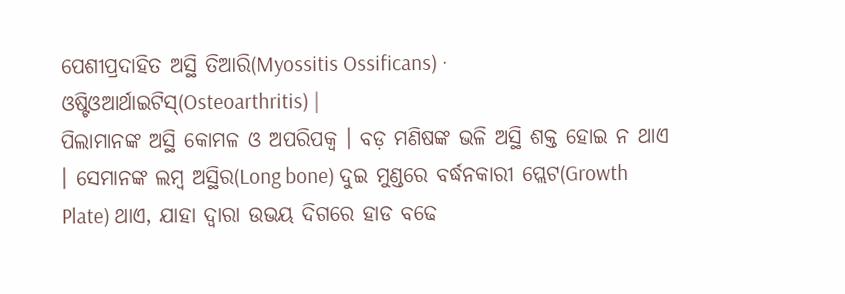ପେଶୀପ୍ରଦାହିତ ଅସ୍ଥି ତିଆରି(Myossitis Ossificans) · ଓଷ୍ଟିଓଆର୍ଥାଇଟିସ୍(Osteoarthritis) |
ପିଲାମାନଙ୍କ ଅସ୍ଥି କୋମଳ ଓ ଅପରିପକ୍ଵ । ବଡ଼ ମଣିଷଙ୍କ ଭଳି ଅସ୍ଥି ଶକ୍ତ ହୋଇ ନ ଥାଏ । ସେମାନଙ୍କ ଲମ୍ଵ ଅସ୍ଥିର(Long bone) ଦୁଇ ମୁଣ୍ଡରେ ବର୍ଦ୍ଧନକାରୀ ପ୍ଲେଟ(Growth Plate) ଥାଏ, ଯାହା ଦ୍ଵାରା ଉଭୟ ଦିଗରେ ହାଡ ବଢେ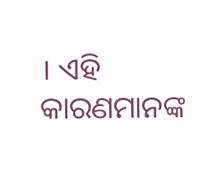। ଏହି କାରଣମାନଙ୍କ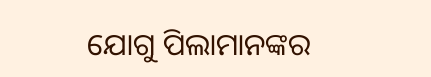ଯୋଗୁ ପିଲାମାନଙ୍କର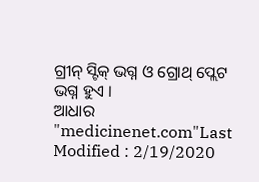ଗ୍ରୀନ୍ ସ୍ଟିକ୍ ଭଗ୍ନ ଓ ଗ୍ରୋଥ୍ ପ୍ଲେଟ ଭଗ୍ନ ହୁଏ ।
ଆଧାର
"medicinenet.com"Last Modified : 2/19/2020